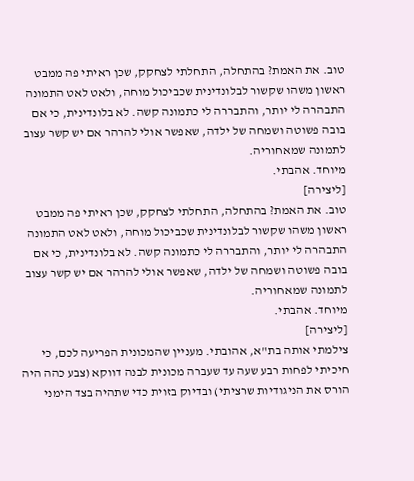טוב. את האמת? בהתחלה, התחלתי לצחקק, שכן ראיתי פה ממבט ראשון משהו שקשור לבלונדינית שכביכול מוחה, ולאט לאט התמונה התבהרה לי יותר, והתבררה לי כתמונה קשה. לא בלונדינית, כי אם בובה פשוטה ושמחה של ילדה, שאפשר אולי להרהר אם יש קשר עצוב לתמונה שמאחוריה.
מיוחד. אהבתי.
[ליצירה]
טוב. את האמת? בהתחלה, התחלתי לצחקק, שכן ראיתי פה ממבט ראשון משהו שקשור לבלונדינית שכביכול מוחה, ולאט לאט התמונה התבהרה לי יותר, והתבררה לי כתמונה קשה. לא בלונדינית, כי אם בובה פשוטה ושמחה של ילדה, שאפשר אולי להרהר אם יש קשר עצוב לתמונה שמאחוריה.
מיוחד. אהבתי.
[ליצירה]
צילמתי אותה בת"א, אהובתי. מעניין שהמכונית הפריעה לכם, כי חיכיתי לפחות רבע שעה עד שעברה מכונית לבנה דווקא (צבע כהה היה הורס את הניגודיות שרציתי) ובדיוק בזוית כדי שתהיה בצד הימני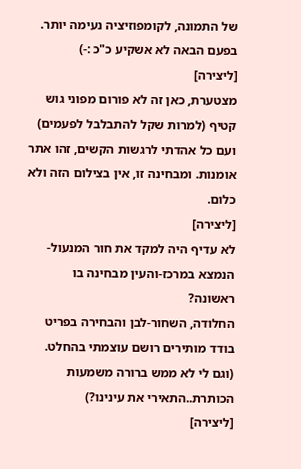של התמונה, לקומפוזיציה נעימה יותר.
בפעם הבאה לא אשקיע כ"כ :-)
[ליצירה]
מצטערת, כאן זה לא פורום מפוני גוש קטיף (למרות שקל להתבלבל לפעמים) ועם כל אהדתי לרגשות הקשים, זהו אתר אומנות. ומבחינה זו, אין בצילום הזה ולא כלום.
[ליצירה]
לא עדיף היה למקד את חור המנעול- הנמצא במרכז-והעין מבחינה בו ראשונה?
החלודה, השחור-לבן והבחירה בפריט בודד מותירים רושם עוצמתי בהחלט.
(וגם לי לא ממש ברורה משמעות הכותרת..התאירי את עינינו?)
[ליצירה]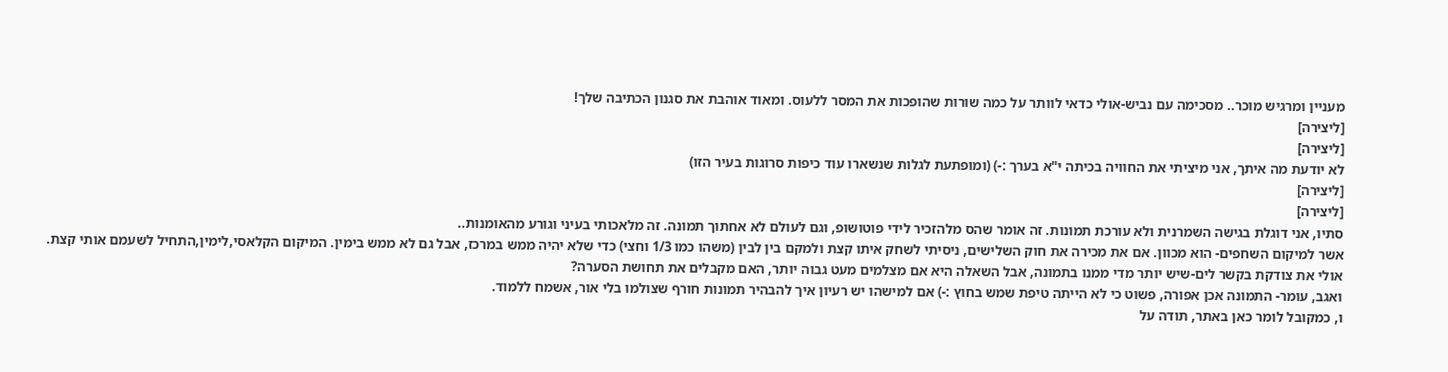מעניין ומרגיש מוכר.. מסכימה עם נביש-אולי כדאי לוותר על כמה שורות שהופכות את המסר ללעוס. ומאוד אוהבת את סגנון הכתיבה שלך!
[ליצירה]
[ליצירה]
לא יודעת מה איתך, אני מיציתי את החוויה בכיתה י"א בערך :-) (ומופתעת לגלות שנשארו עוד כיפות סרוגות בעיר הזו)
[ליצירה]
[ליצירה]
סתיו, אני דוגלת בגישה השמרנית ולא עורכת תמונות. זה אומר שהס מלהזכיר לידי פוטושופ, וגם לעולם לא אחתוך תמונה. זה מלאכותי בעיני וגורע מהאומנות..
אשר למיקום השחפים- הוא מכוון. אם את מכירה את חוק השלישים, ניסיתי לשחק איתו קצת ולמקם בין לבין (משהו כמו 1/3 וחצי) כדי שלא יהיה ממש במרכז, אבל גם לא ממש בימין. המיקום הקלאסי,לימין,התחיל לשעמם אותי קצת.
אולי את צודקת בקשר לים-שיש יותר מדי ממנו בתמונה, אבל השאלה היא אם מצלמים מעט גבוה יותר, האם מקבלים את תחושת הסערה?
ואגב, עומר- התמונה אכן אפורה, פשוט כי לא הייתה טיפת שמש בחוץ :-) אם למישהו יש רעיון איך להבהיר תמונות חורף שצולמו בלי אור, אשמח ללמוד.
ו, כמקובל לומר כאן באתר, תודה על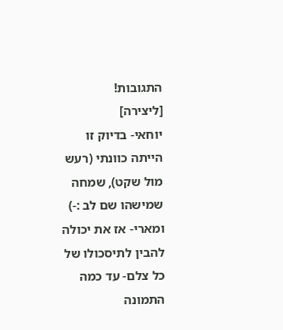התגובות!
[ליצירה]
יוחאי- בדיוק זו הייתה כוונתי (רעש מול שקט), שמחה שמישהו שם לב :-)
ומארי- אז את יכולה להבין לתיסכולו של כל צלם- עד כמה התמונה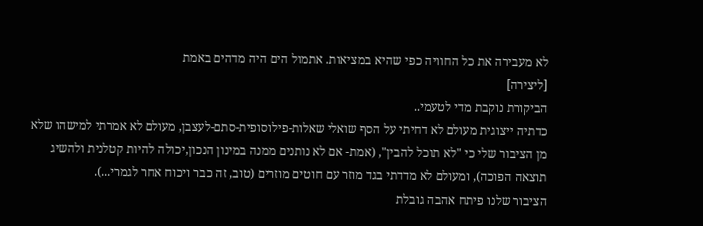לא מעבירה את כל החוויה כפי שהיא במציאות. אתמול הים היה מדהים באמת
[ליצירה]
הביקורת נוקבת מדי לטעמי..
כדתיה ייצוגית מעולם לא דחיתי על הסף שואלי שאלות-פילוסופית-סתם-לעצבן, מעולם לא אמרתי למישהו שלא מן הציבור שלי כי "לא תוכל להבין", (אמת- אם לא נותנים ממנה במינון הנכון,יכולה להיות קטלנית ולהשיג תוצאה הפוכה), ומעולם לא מדדתי בגד מוזר עם חוטים מוזרים (טוב, זה כבר ויכוח אחר לגמרי...).
הציבור שלנו פיתח אהבה גובלת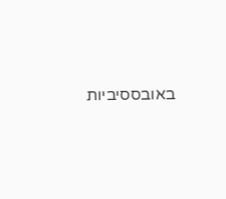באובססיביות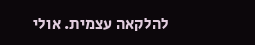להלקאה עצמית. אולי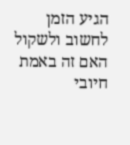הגיע הזמן לחשוב ולשקול האם זה באמת חיובי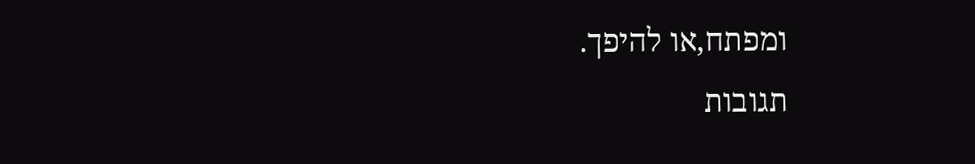ומפתח,או להיפך.
תגובות